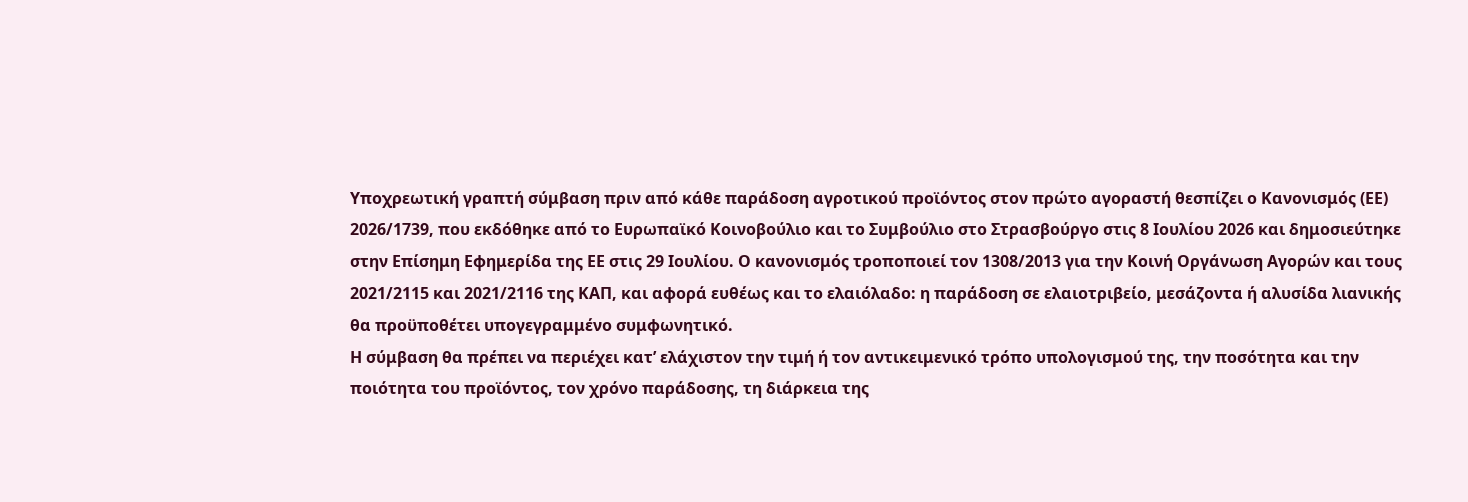Υποχρεωτική γραπτή σύμβαση πριν από κάθε παράδοση αγροτικού προϊόντος στον πρώτο αγοραστή θεσπίζει ο Κανονισμός (ΕΕ) 2026/1739, που εκδόθηκε από το Ευρωπαϊκό Κοινοβούλιο και το Συμβούλιο στο Στρασβούργο στις 8 Ιουλίου 2026 και δημοσιεύτηκε στην Επίσημη Εφημερίδα της ΕΕ στις 29 Ιουλίου. Ο κανονισμός τροποποιεί τον 1308/2013 για την Κοινή Οργάνωση Αγορών και τους 2021/2115 και 2021/2116 της ΚΑΠ, και αφορά ευθέως και το ελαιόλαδο: η παράδοση σε ελαιοτριβείο, μεσάζοντα ή αλυσίδα λιανικής θα προϋποθέτει υπογεγραμμένο συμφωνητικό.
Η σύμβαση θα πρέπει να περιέχει κατ’ ελάχιστον την τιμή ή τον αντικειμενικό τρόπο υπολογισμού της, την ποσότητα και την ποιότητα του προϊόντος, τον χρόνο παράδοσης, τη διάρκεια της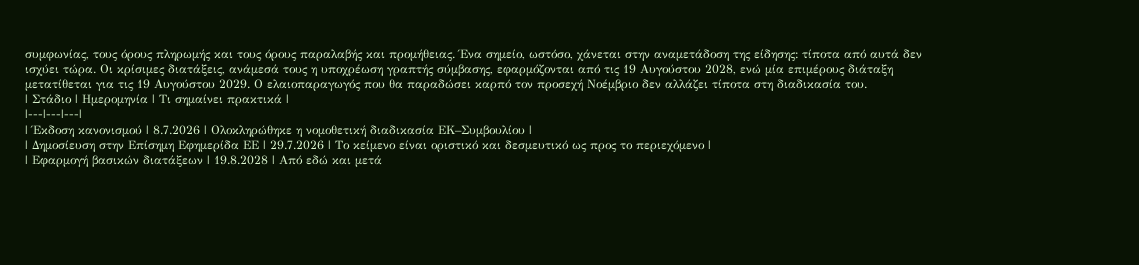συμφωνίας, τους όρους πληρωμής και τους όρους παραλαβής και προμήθειας. Ένα σημείο, ωστόσο, χάνεται στην αναμετάδοση της είδησης: τίποτα από αυτά δεν ισχύει τώρα. Οι κρίσιμες διατάξεις, ανάμεσά τους η υποχρέωση γραπτής σύμβασης, εφαρμόζονται από τις 19 Αυγούστου 2028, ενώ μία επιμέρους διάταξη μετατίθεται για τις 19 Αυγούστου 2029. Ο ελαιοπαραγωγός που θα παραδώσει καρπό τον προσεχή Νοέμβριο δεν αλλάζει τίποτα στη διαδικασία του.
| Στάδιο | Ημερομηνία | Τι σημαίνει πρακτικά |
|---|---|---|
| Έκδοση κανονισμού | 8.7.2026 | Ολοκληρώθηκε η νομοθετική διαδικασία ΕΚ–Συμβουλίου |
| Δημοσίευση στην Επίσημη Εφημερίδα ΕΕ | 29.7.2026 | Το κείμενο είναι οριστικό και δεσμευτικό ως προς το περιεχόμενο |
| Εφαρμογή βασικών διατάξεων | 19.8.2028 | Από εδώ και μετά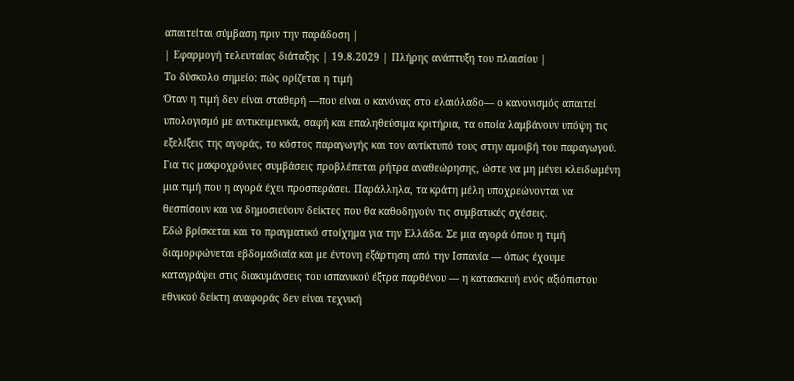απαιτείται σύμβαση πριν την παράδοση |
| Εφαρμογή τελευταίας διάταξης | 19.8.2029 | Πλήρης ανάπτυξη του πλαισίου |
Το δύσκολο σημείο: πώς ορίζεται η τιμή
Όταν η τιμή δεν είναι σταθερή —που είναι ο κανόνας στο ελαιόλαδο— ο κανονισμός απαιτεί υπολογισμό με αντικειμενικά, σαφή και επαληθεύσιμα κριτήρια, τα οποία λαμβάνουν υπόψη τις εξελίξεις της αγοράς, το κόστος παραγωγής και τον αντίκτυπό τους στην αμοιβή του παραγωγού. Για τις μακροχρόνιες συμβάσεις προβλέπεται ρήτρα αναθεώρησης, ώστε να μη μένει κλειδωμένη μια τιμή που η αγορά έχει προσπεράσει. Παράλληλα, τα κράτη μέλη υποχρεώνονται να θεσπίσουν και να δημοσιεύουν δείκτες που θα καθοδηγούν τις συμβατικές σχέσεις.
Εδώ βρίσκεται και το πραγματικό στοίχημα για την Ελλάδα. Σε μια αγορά όπου η τιμή διαμορφώνεται εβδομαδιαία και με έντονη εξάρτηση από την Ισπανία — όπως έχουμε καταγράψει στις διακυμάνσεις του ισπανικού έξτρα παρθένου — η κατασκευή ενός αξιόπιστου εθνικού δείκτη αναφοράς δεν είναι τεχνική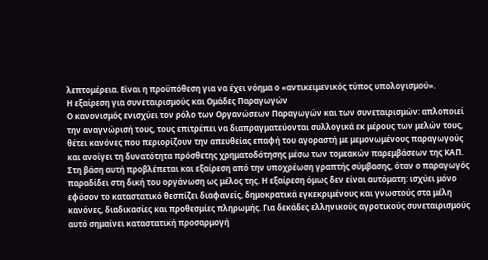λεπτομέρεια. Είναι η προϋπόθεση για να έχει νόημα ο «αντικειμενικός τύπος υπολογισμού».
Η εξαίρεση για συνεταιρισμούς και Ομάδες Παραγωγών
Ο κανονισμός ενισχύει τον ρόλο των Οργανώσεων Παραγωγών και των συνεταιρισμών: απλοποιεί την αναγνώρισή τους, τους επιτρέπει να διαπραγματεύονται συλλογικά εκ μέρους των μελών τους, θέτει κανόνες που περιορίζουν την απευθείας επαφή του αγοραστή με μεμονωμένους παραγωγούς και ανοίγει τη δυνατότητα πρόσθετης χρηματοδότησης μέσω των τομεακών παρεμβάσεων της ΚΑΠ.
Στη βάση αυτή προβλέπεται και εξαίρεση από την υποχρέωση γραπτής σύμβασης, όταν ο παραγωγός παραδίδει στη δική του οργάνωση ως μέλος της. Η εξαίρεση όμως δεν είναι αυτόματη: ισχύει μόνο εφόσον το καταστατικό θεσπίζει διαφανείς, δημοκρατικά εγκεκριμένους και γνωστούς στα μέλη κανόνες, διαδικασίες και προθεσμίες πληρωμής. Για δεκάδες ελληνικούς αγροτικούς συνεταιρισμούς αυτό σημαίνει καταστατική προσαρμογή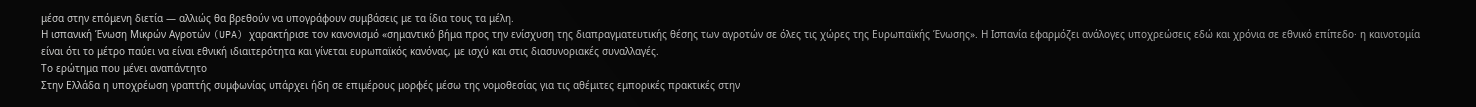μέσα στην επόμενη διετία — αλλιώς θα βρεθούν να υπογράφουν συμβάσεις με τα ίδια τους τα μέλη.
Η ισπανική Ένωση Μικρών Αγροτών (UPA) χαρακτήρισε τον κανονισμό «σημαντικό βήμα προς την ενίσχυση της διαπραγματευτικής θέσης των αγροτών σε όλες τις χώρες της Ευρωπαϊκής Ένωσης». Η Ισπανία εφαρμόζει ανάλογες υποχρεώσεις εδώ και χρόνια σε εθνικό επίπεδο· η καινοτομία είναι ότι το μέτρο παύει να είναι εθνική ιδιαιτερότητα και γίνεται ευρωπαϊκός κανόνας, με ισχύ και στις διασυνοριακές συναλλαγές.
Το ερώτημα που μένει αναπάντητο
Στην Ελλάδα η υποχρέωση γραπτής συμφωνίας υπάρχει ήδη σε επιμέρους μορφές μέσω της νομοθεσίας για τις αθέμιτες εμπορικές πρακτικές στην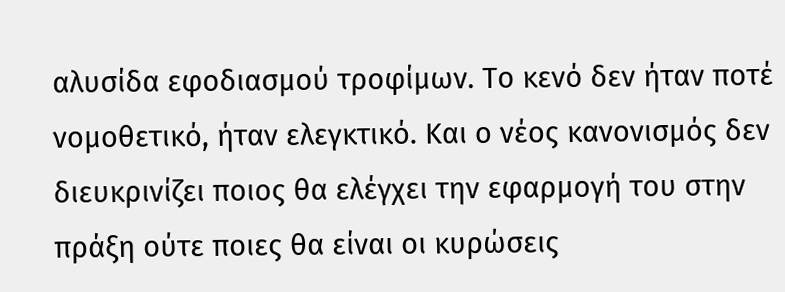αλυσίδα εφοδιασμού τροφίμων. Το κενό δεν ήταν ποτέ νομοθετικό, ήταν ελεγκτικό. Και ο νέος κανονισμός δεν διευκρινίζει ποιος θα ελέγχει την εφαρμογή του στην πράξη ούτε ποιες θα είναι οι κυρώσεις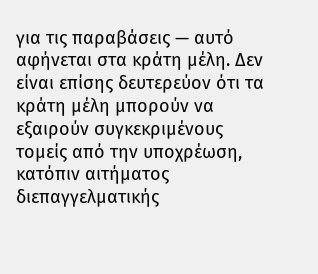για τις παραβάσεις — αυτό αφήνεται στα κράτη μέλη. Δεν είναι επίσης δευτερεύον ότι τα κράτη μέλη μπορούν να εξαιρούν συγκεκριμένους τομείς από την υποχρέωση, κατόπιν αιτήματος διεπαγγελματικής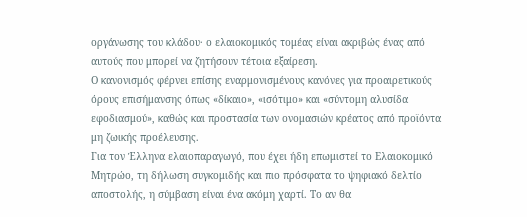οργάνωσης του κλάδου· ο ελαιοκομικός τομέας είναι ακριβώς ένας από αυτούς που μπορεί να ζητήσουν τέτοια εξαίρεση.
Ο κανονισμός φέρνει επίσης εναρμονισμένους κανόνες για προαιρετικούς όρους επισήμανσης όπως «δίκαιο», «ισότιμο» και «σύντομη αλυσίδα εφοδιασμού», καθώς και προστασία των ονομασιών κρέατος από προϊόντα μη ζωικής προέλευσης.
Για τον Έλληνα ελαιοπαραγωγό, που έχει ήδη επωμιστεί το Ελαιοκομικό Μητρώο, τη δήλωση συγκομιδής και πιο πρόσφατα το ψηφιακό δελτίο αποστολής, η σύμβαση είναι ένα ακόμη χαρτί. Το αν θα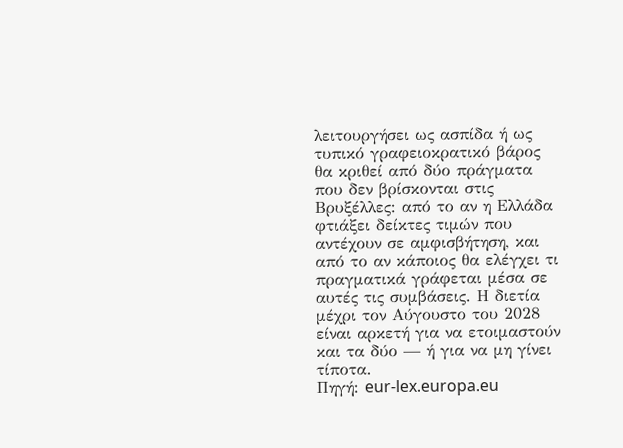λειτουργήσει ως ασπίδα ή ως τυπικό γραφειοκρατικό βάρος θα κριθεί από δύο πράγματα που δεν βρίσκονται στις Βρυξέλλες: από το αν η Ελλάδα φτιάξει δείκτες τιμών που αντέχουν σε αμφισβήτηση, και από το αν κάποιος θα ελέγχει τι πραγματικά γράφεται μέσα σε αυτές τις συμβάσεις. Η διετία μέχρι τον Αύγουστο του 2028 είναι αρκετή για να ετοιμαστούν και τα δύο — ή για να μη γίνει τίποτα.
Πηγή: eur-lex.europa.eu